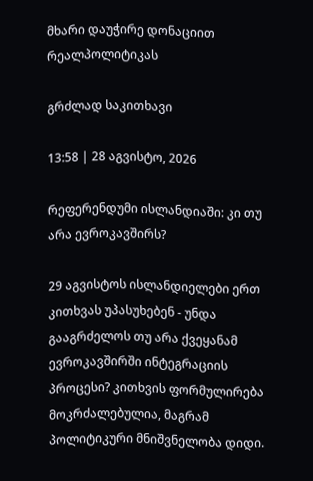მხარი დაუჭირე დონაციით რეალპოლიტიკას

გრძლად საკითხავი

13:58 | 28 აგვისტო, 2026

რეფერენდუმი ისლანდიაში: კი თუ არა ევროკავშირს?

29 აგვისტოს ისლანდიელები ერთ კითხვას უპასუხებენ - უნდა გააგრძელოს თუ არა ქვეყანამ ევროკავშირში ინტეგრაციის პროცესი? კითხვის ფორმულირება მოკრძალებულია, მაგრამ პოლიტიკური მნიშვნელობა დიდი.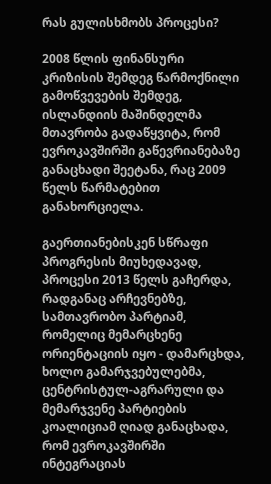რას გულისხმობს პროცესი?

2008 წლის ფინანსური კრიზისის შემდეგ წარმოქნილი გამოწვევების შემდეგ, ისლანდიის მაშინდელმა მთავრობა გადაწყვიტა, რომ ევროკავშირში გაწევრიანებაზე განაცხადი შეეტანა, რაც 2009 წელს წარმატებით განახორციელა.

გაერთიანებისკენ სწრაფი პროგრესის მიუხედავად, პროცესი 2013 წელს გაჩერდა, რადგანაც არჩევნებზე, სამთავრობო პარტიამ, რომელიც მემარცხენე ორიენტაციის იყო - დამარცხდა, ხოლო გამარჯვებულებმა, ცენტრისტულ-აგრარული და მემარჯვენე პარტიების კოალიციამ ღიად განაცხადა, რომ ევროკავშირში ინტეგრაციას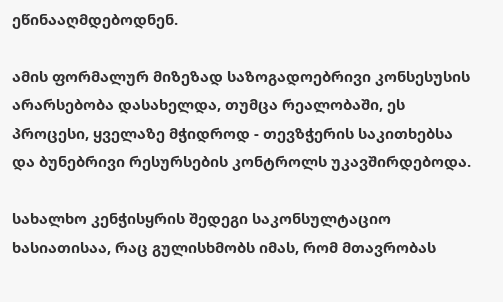ეწინააღმდებოდნენ.

ამის ფორმალურ მიზეზად საზოგადოებრივი კონსესუსის არარსებობა დასახელდა, თუმცა რეალობაში, ეს პროცესი, ყველაზე მჭიდროდ - თევზჭერის საკითხებსა და ბუნებრივი რესურსების კონტროლს უკავშირდებოდა.

სახალხო კენჭისყრის შედეგი საკონსულტაციო ხასიათისაა, რაც გულისხმობს იმას, რომ მთავრობას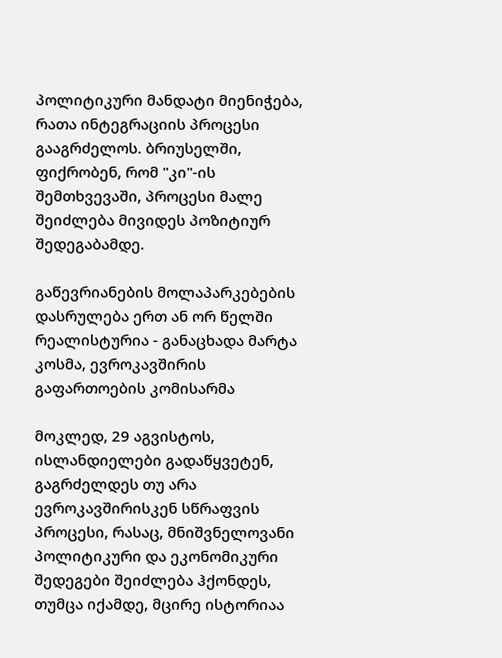პოლიტიკური მანდატი მიენიჭება, რათა ინტეგრაციის პროცესი გააგრძელოს. ბრიუსელში, ფიქრობენ, რომ "კი"-ის შემთხვევაში, პროცესი მალე შეიძლება მივიდეს პოზიტიურ შედეგაბამდე.

გაწევრიანების მოლაპარკებების დასრულება ერთ ან ორ წელში რეალისტურია - განაცხადა მარტა კოსმა, ევროკავშირის გაფართოების კომისარმა

მოკლედ, 29 აგვისტოს, ისლანდიელები გადაწყვეტენ, გაგრძელდეს თუ არა ევროკავშირისკენ სწრაფვის პროცესი, რასაც, მნიშვნელოვანი პოლიტიკური და ეკონომიკური შედეგები შეიძლება ჰქონდეს, თუმცა იქამდე, მცირე ისტორიაა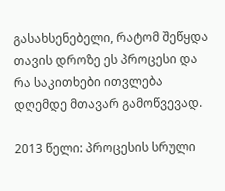გასახსენებელი, რატომ შეწყდა თავის დროზე ეს პროცესი და რა საკითხები ითვლება დღემდე მთავარ გამოწვევად.

2013 წელი: პროცესის სრული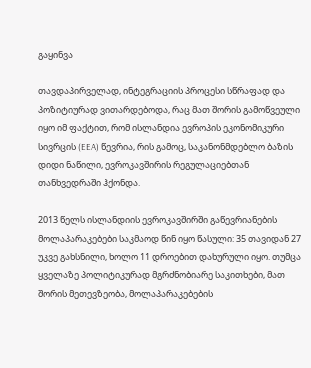გაყინვა

თავდაპირველად, ინტეგრაციის პროცესი სწრაფად და პოზიტიურად ვითარდებოდა, რაც მათ შორის გამოწვეული იყო იმ ფაქტით, რომ ისლანდია ევროპის ეკონომიკური სივრცის (EEA) წევრია, რის გამოც, საკანონმდებლო ბაზის დიდი ნაწილი, ევროკავშირის რეგულაციებთან თანხვედრაში ჰქონდა.

2013 წელს ისლანდიის ევროკავშირში გაწევრიანების მოლაპარაკებები საკმაოდ წინ იყო წასული: 35 თავიდან 27 უკვე გახსნილი, ხოლო 11 დროებით დახურული იყო. თუმცა ყველაზე პოლიტიკურად მგრძნობიარე საკითხები, მათ შორის მეთევზეობა, მოლაპარაკებების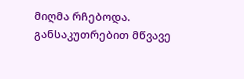მიღმა რჩებოდა. განსაკუთრებით მწვავე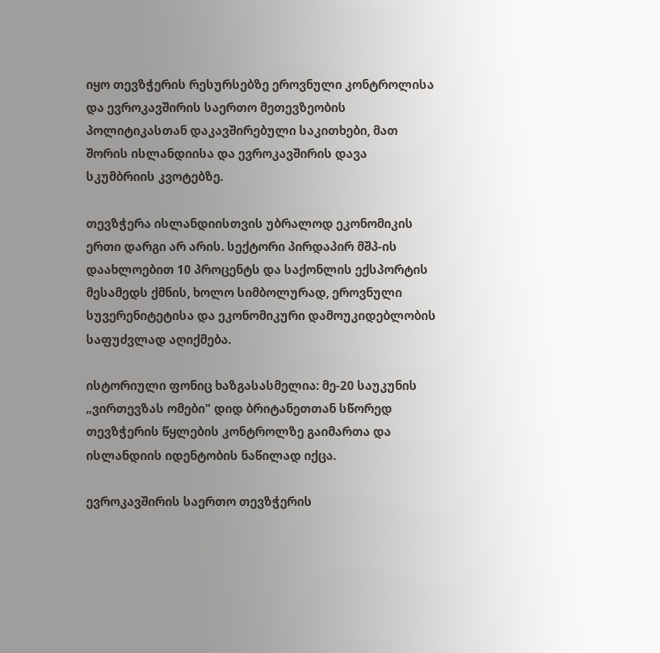იყო თევზჭერის რესურსებზე ეროვნული კონტროლისა და ევროკავშირის საერთო მეთევზეობის პოლიტიკასთან დაკავშირებული საკითხები, მათ შორის ისლანდიისა და ევროკავშირის დავა სკუმბრიის კვოტებზე.

თევზჭერა ისლანდიისთვის უბრალოდ ეკონომიკის ერთი დარგი არ არის. სექტორი პირდაპირ მშპ-ის დაახლოებით 10 პროცენტს და საქონლის ექსპორტის მესამედს ქმნის, ხოლო სიმბოლურად, ეროვნული სუვერენიტეტისა და ეკონომიკური დამოუკიდებლობის საფუძვლად აღიქმება.

ისტორიული ფონიც ხაზგასასმელია: მე-20 საუკუნის „ვირთევზას ომები" დიდ ბრიტანეთთან სწორედ თევზჭერის წყლების კონტროლზე გაიმართა და ისლანდიის იდენტობის ნაწილად იქცა.

ევროკავშირის საერთო თევზჭერის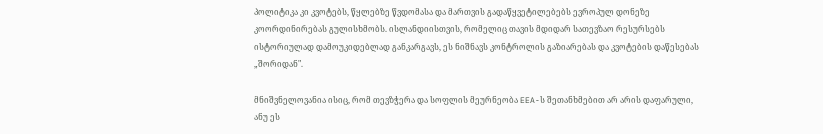პოლიტიკა კი კვოტებს, წყლებზე წვდომასა და მართვის გადაწყვეტილებებს ევროპულ დონეზე კოორდინირებას გულისხმობს. ისლანდიისთვის, რომელიც თავის მდიდარ სათევზაო რესურსებს ისტორიულად დამოუკიდებლად განკარგავს, ეს ნიშნავს კონტროლის გაზიარებას და კვოტების დაწესებას „შორიდან".

მნიშვნელოვანია ისიც, რომ თევზჭერა და სოფლის მეურნეობა EEA-ს შეთანხმებით არ არის დაფარული, ანუ ეს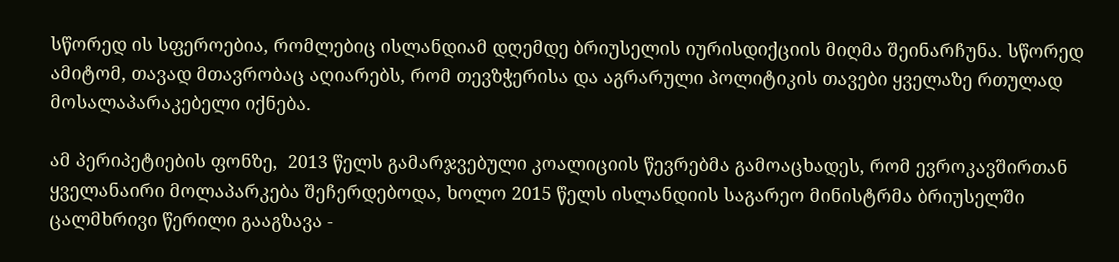სწორედ ის სფეროებია, რომლებიც ისლანდიამ დღემდე ბრიუსელის იურისდიქციის მიღმა შეინარჩუნა. სწორედ ამიტომ, თავად მთავრობაც აღიარებს, რომ თევზჭერისა და აგრარული პოლიტიკის თავები ყველაზე რთულად მოსალაპარაკებელი იქნება.

ამ პერიპეტიების ფონზე,  2013 წელს გამარჯვებული კოალიციის წევრებმა გამოაცხადეს, რომ ევროკავშირთან ყველანაირი მოლაპარკება შეჩერდებოდა, ხოლო 2015 წელს ისლანდიის საგარეო მინისტრმა ბრიუსელში ცალმხრივი წერილი გააგზავა -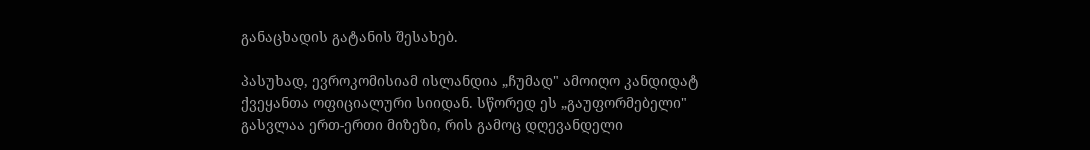განაცხადის გატანის შესახებ.

პასუხად, ევროკომისიამ ისლანდია „ჩუმად" ამოიღო კანდიდატ ქვეყანთა ოფიციალური სიიდან. სწორედ ეს „გაუფორმებელი" გასვლაა ერთ-ერთი მიზეზი, რის გამოც დღევანდელი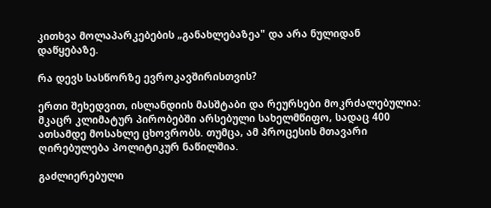კითხვა მოლაპარკებების „განახლებაზეა" და არა ნულიდან დაწყებაზე.

რა დევს სასწორზე ევროკავშირისთვის?

ერთი შეხედვით, ისლანდიის მასშტაბი და რეურსები მოკრძალებულია: მკაცრ კლიმატურ პირობებში არსებული სახელმწიფო, სადაც 400 ათსამდე მოსახლე ცხოვრობს. თუმცა, ამ პროცესის მთავარი ღირებულება პოლიტიკურ ნაწილშია.

გაძლიერებული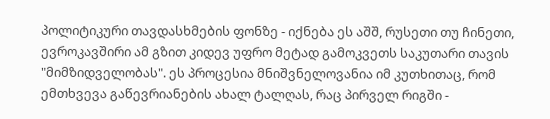პოლიტიკური თავდასხმების ფონზე - იქნება ეს აშშ, რუსეთი თუ ჩინეთი, ევროკავშირი ამ გზით კიდევ უფრო მეტად გამოკვეთს საკუთარი თავის "მიმზიდველობას". ეს პროცესია მნიშვნელოვანია იმ კუთხითაც, რომ ემთხვევა გაწევრიანების ახალ ტალღას, რაც პირველ რიგში -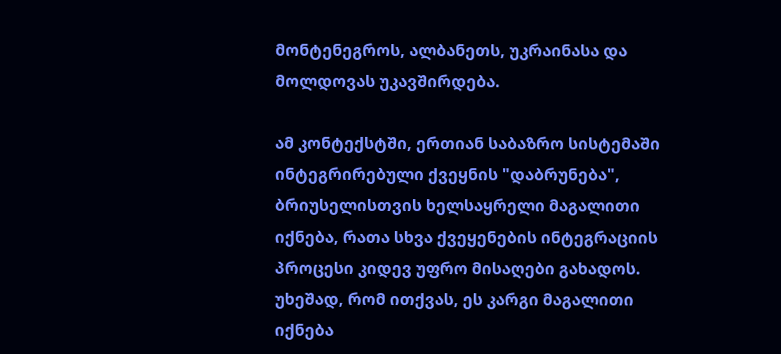მონტენეგროს, ალბანეთს, უკრაინასა და მოლდოვას უკავშირდება.

ამ კონტექსტში, ერთიან საბაზრო სისტემაში ინტეგრირებული ქვეყნის "დაბრუნება", ბრიუსელისთვის ხელსაყრელი მაგალითი იქნება, რათა სხვა ქვეყენების ინტეგრაციის პროცესი კიდევ უფრო მისაღები გახადოს. უხეშად, რომ ითქვას, ეს კარგი მაგალითი იქნება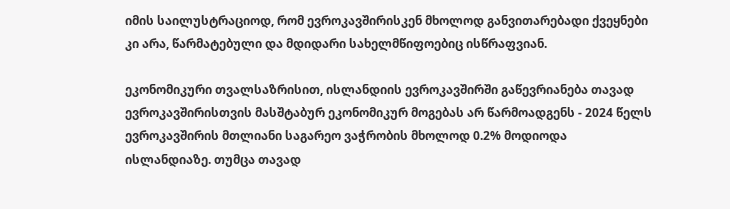იმის საილუსტრაციოდ, რომ ევროკავშირისკენ მხოლოდ განვითარებადი ქვეყნები კი არა, წარმატებული და მდიდარი სახელმწიფოებიც ისწრაფვიან.

ეკონომიკური თვალსაზრისით, ისლანდიის ევროკავშირში გაწევრიანება თავად ევროკავშირისთვის მასშტაბურ ეკონომიკურ მოგებას არ წარმოადგენს - 2024 წელს ევროკავშირის მთლიანი საგარეო ვაჭრობის მხოლოდ 0.2% მოდიოდა ისლანდიაზე. თუმცა თავად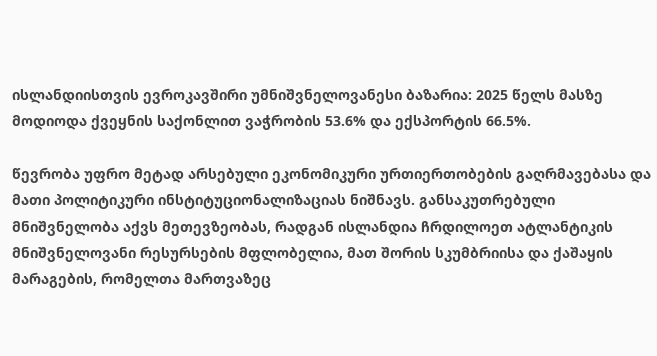ისლანდიისთვის ევროკავშირი უმნიშვნელოვანესი ბაზარია: 2025 წელს მასზე მოდიოდა ქვეყნის საქონლით ვაჭრობის 53.6% და ექსპორტის 66.5%.

წევრობა უფრო მეტად არსებული ეკონომიკური ურთიერთობების გაღრმავებასა და მათი პოლიტიკური ინსტიტუციონალიზაციას ნიშნავს. განსაკუთრებული მნიშვნელობა აქვს მეთევზეობას, რადგან ისლანდია ჩრდილოეთ ატლანტიკის მნიშვნელოვანი რესურსების მფლობელია, მათ შორის სკუმბრიისა და ქაშაყის მარაგების, რომელთა მართვაზეც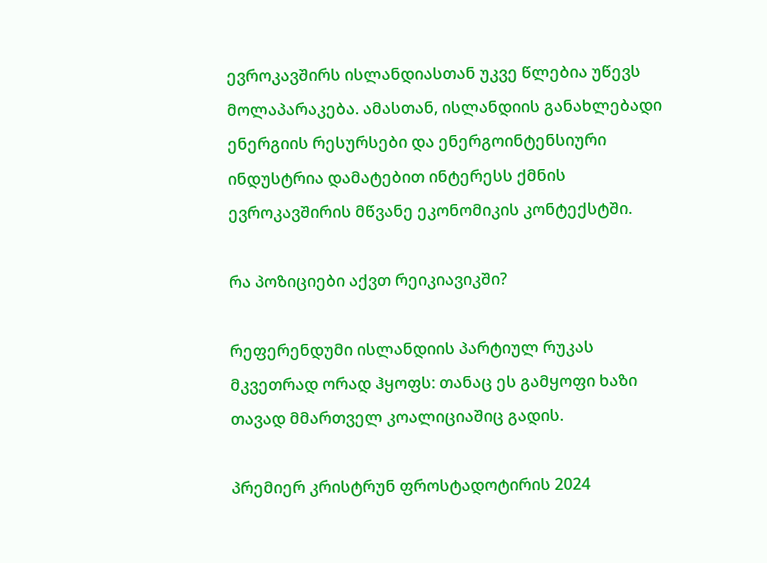ევროკავშირს ისლანდიასთან უკვე წლებია უწევს მოლაპარაკება. ამასთან, ისლანდიის განახლებადი ენერგიის რესურსები და ენერგოინტენსიური ინდუსტრია დამატებით ინტერესს ქმნის ევროკავშირის მწვანე ეკონომიკის კონტექსტში.

რა პოზიციები აქვთ რეიკიავიკში?

რეფერენდუმი ისლანდიის პარტიულ რუკას მკვეთრად ორად ჰყოფს: თანაც ეს გამყოფი ხაზი თავად მმართველ კოალიციაშიც გადის.

პრემიერ კრისტრუნ ფროსტადოტირის 2024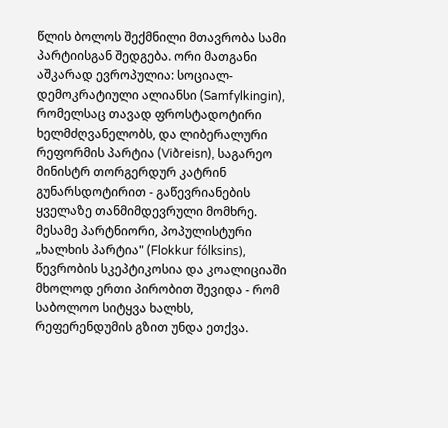წლის ბოლოს შექმნილი მთავრობა სამი პარტიისგან შედგება. ორი მათგანი აშკარად ევროპულია: სოციალ-დემოკრატიული ალიანსი (Samfylkingin), რომელსაც თავად ფროსტადოტირი ხელმძღვანელობს, და ლიბერალური რეფორმის პარტია (Viðreisn), საგარეო მინისტრ თორგერდურ კატრინ გუნარსდოტირით - გაწევრიანების ყველაზე თანმიმდევრული მომხრე. მესამე პარტნიორი, პოპულისტური „ხალხის პარტია" (Flokkur fólksins), წევრობის სკეპტიკოსია და კოალიციაში მხოლოდ ერთი პირობით შევიდა - რომ საბოლოო სიტყვა ხალხს, რეფერენდუმის გზით უნდა ეთქვა.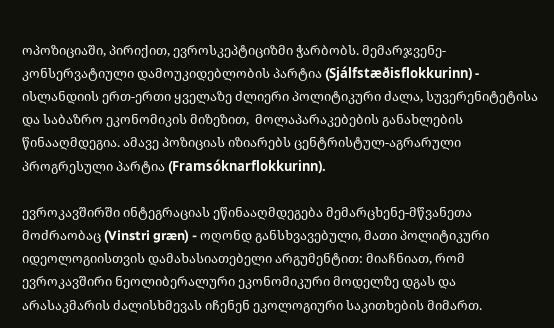ოპოზიციაში, პირიქით, ევროსკეპტიციზმი ჭარბობს. მემარჯვენე-კონსერვატიული დამოუკიდებლობის პარტია (Sjálfstæðisflokkurinn) - ისლანდიის ერთ-ერთი ყველაზე ძლიერი პოლიტიკური ძალა, სუვერენიტეტისა და საბაზრო ეკონომიკის მიზეზით,  მოლაპარაკებების განახლების წინააღმდეგია. ამავე პოზიციას იზიარებს ცენტრისტულ-აგრარული პროგრესული პარტია (Framsóknarflokkurinn).

ევროკავშირში ინტეგრაციას ეწინააღმდეგება მემარცხენე-მწვანეთა მოძრაობაც (Vinstri græn) - ოღონდ განსხვავებული, მათი პოლიტიკური იდეოლოგიისთვის დამახასიათებელი არგუმენტით: მიაჩნიათ, რომ ევროკავშირი ნეოლიბერალური ეკონომიკური მოდელზე დგას და არასაკმარის ძალისხმევას იჩენენ ეკოლოგიური საკითხების მიმართ.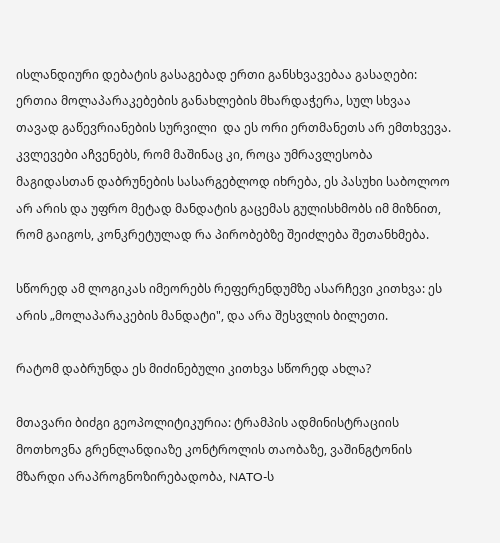ისლანდიური დებატის გასაგებად ერთი განსხვავებაა გასაღები: ერთია მოლაპარაკებების განახლების მხარდაჭერა, სულ სხვაა თავად გაწევრიანების სურვილი  და ეს ორი ერთმანეთს არ ემთხვევა. კვლევები აჩვენებს, რომ მაშინაც კი, როცა უმრავლესობა მაგიდასთან დაბრუნების სასარგებლოდ იხრება, ეს პასუხი საბოლოო არ არის და უფრო მეტად მანდატის გაცემას გულისხმობს იმ მიზნით, რომ გაიგოს, კონკრეტულად რა პირობებზე შეიძლება შეთანხმება.

სწორედ ამ ლოგიკას იმეორებს რეფერენდუმზე ასარჩევი კითხვა: ეს არის „მოლაპარაკების მანდატი", და არა შესვლის ბილეთი.

რატომ დაბრუნდა ეს მიძინებული კითხვა სწორედ ახლა?

მთავარი ბიძგი გეოპოლიტიკურია: ტრამპის ადმინისტრაციის მოთხოვნა გრენლანდიაზე კონტროლის თაობაზე, ვაშინგტონის მზარდი არაპროგნოზირებადობა, NATO-ს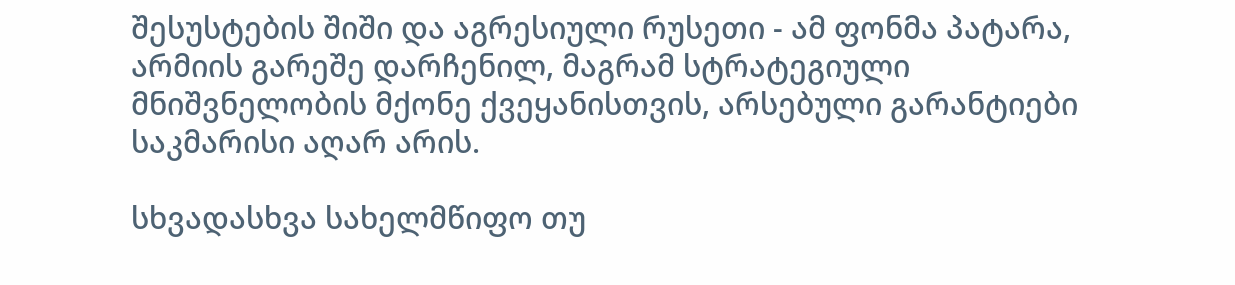შესუსტების შიში და აგრესიული რუსეთი - ამ ფონმა პატარა, არმიის გარეშე დარჩენილ, მაგრამ სტრატეგიული მნიშვნელობის მქონე ქვეყანისთვის, არსებული გარანტიები საკმარისი აღარ არის.

სხვადასხვა სახელმწიფო თუ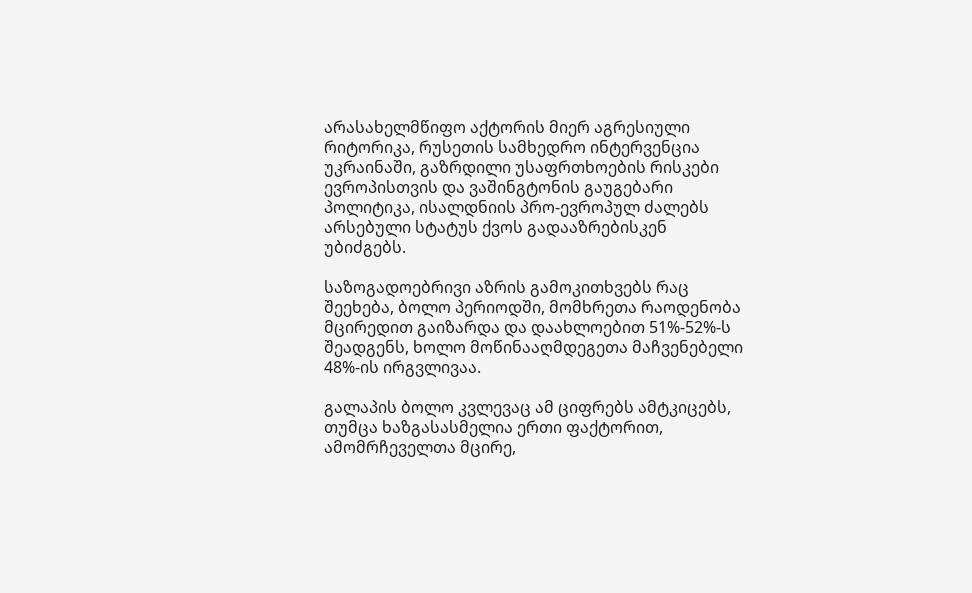არასახელმწიფო აქტორის მიერ აგრესიული რიტორიკა, რუსეთის სამხედრო ინტერვენცია უკრაინაში, გაზრდილი უსაფრთხოების რისკები ევროპისთვის და ვაშინგტონის გაუგებარი პოლიტიკა, ისალდნიის პრო-ევროპულ ძალებს არსებული სტატუს ქვოს გადააზრებისკენ უბიძგებს.

საზოგადოებრივი აზრის გამოკითხვებს რაც შეეხება, ბოლო პერიოდში, მომხრეთა რაოდენობა მცირედით გაიზარდა და დაახლოებით 51%-52%-ს შეადგენს, ხოლო მოწინააღმდეგეთა მაჩვენებელი 48%-ის ირგვლივაა.

გალაპის ბოლო კვლევაც ამ ციფრებს ამტკიცებს, თუმცა ხაზგასასმელია ერთი ფაქტორით, ამომრჩეველთა მცირე,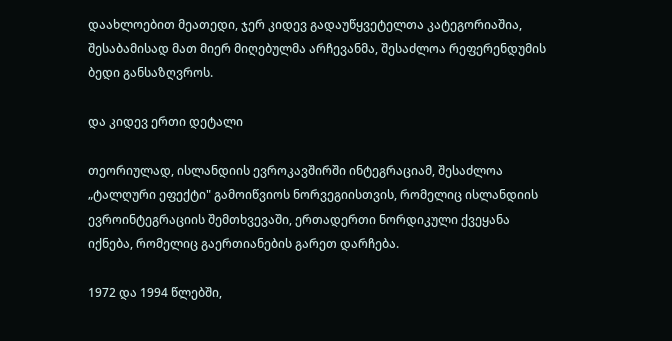დაახლოებით მეათედი, ჯერ კიდევ გადაუწყვეტელთა კატეგორიაშია, შესაბამისად მათ მიერ მიღებულმა არჩევანმა, შესაძლოა რეფერენდუმის ბედი განსაზღვროს.

და კიდევ ერთი დეტალი

თეორიულად, ისლანდიის ევროკავშირში ინტეგრაციამ, შესაძლოა „ტალღური ეფექტი" გამოიწვიოს ნორვეგიისთვის, რომელიც ისლანდიის ევროინტეგრაციის შემთხვევაში, ერთადერთი ნორდიკული ქვეყანა იქნება, რომელიც გაერთიანების გარეთ დარჩება.

1972 და 1994 წლებში,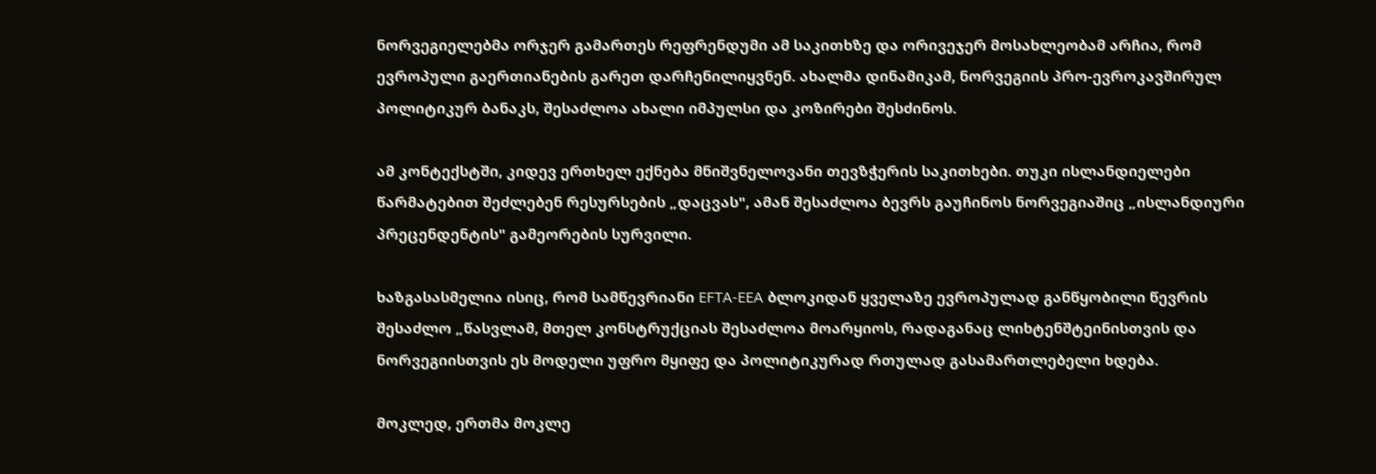ნორვეგიელებმა ორჯერ გამართეს რეფრენდუმი ამ საკითხზე და ორივეჯერ მოსახლეობამ არჩია, რომ  ევროპული გაერთიანების გარეთ დარჩენილიყვნენ. ახალმა დინამიკამ, ნორვეგიის პრო-ევროკავშირულ პოლიტიკურ ბანაკს, შესაძლოა ახალი იმპულსი და კოზირები შესძინოს.

ამ კონტექსტში, კიდევ ერთხელ ექნება მნიშვნელოვანი თევზჭერის საკითხები. თუკი ისლანდიელები წარმატებით შეძლებენ რესურსების „დაცვას", ამან შესაძლოა ბევრს გაუჩინოს ნორვეგიაშიც „ისლანდიური პრეცენდენტის" გამეორების სურვილი.

ხაზგასასმელია ისიც, რომ სამწევრიანი EFTA-EEA ბლოკიდან ყველაზე ევროპულად განწყობილი წევრის შესაძლო „წასვლამ, მთელ კონსტრუქციას შესაძლოა მოარყიოს, რადაგანაც ლიხტენშტეინისთვის და ნორვეგიისთვის ეს მოდელი უფრო მყიფე და პოლიტიკურად რთულად გასამართლებელი ხდება.

მოკლედ, ერთმა მოკლე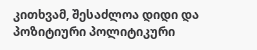კითხვამ, შესაძლოა დიდი და პოზიტიური პოლიტიკური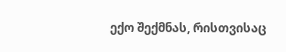ექო შექმნას, რისთვისაც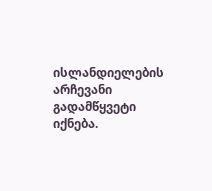ისლანდიელების არჩევანი გადამწყვეტი იქნება.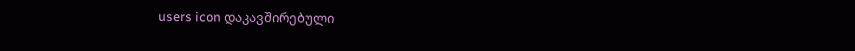users icon დაკავშირებული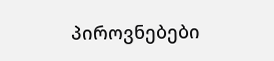პიროვნებები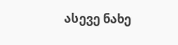ასევე ნახე